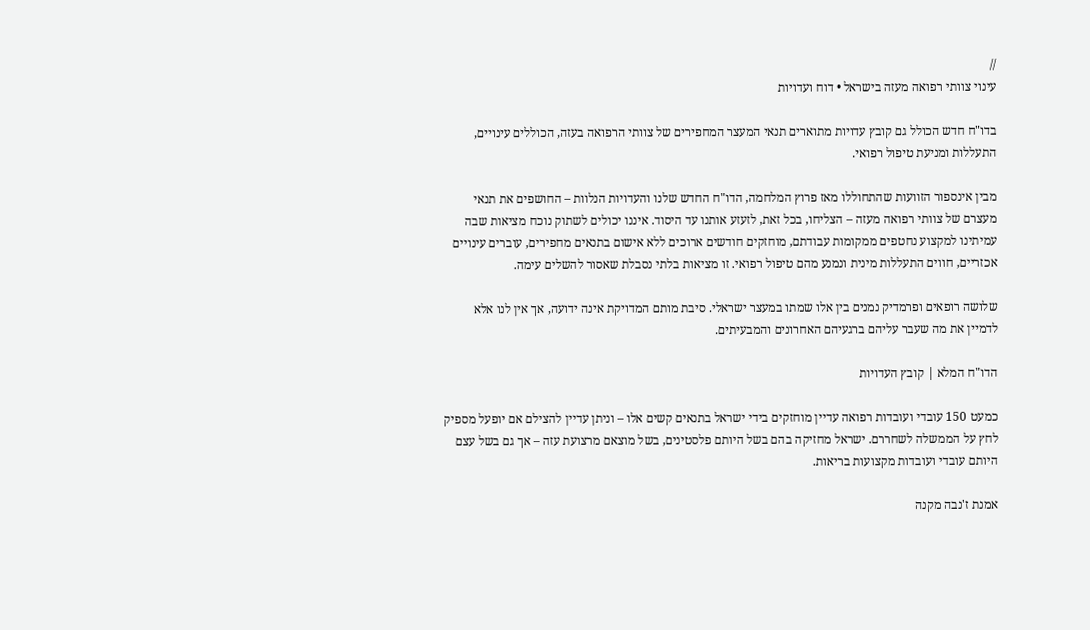//
עינוי צוותי רפואה מעזה בישראל • דוח ועדויות

בדו"ח חדש הכולל גם קובץ עדויות מתוארים תנאי המעצר המחפירים של צוותי הרפואה בעזה, הכוללים עינויים, התעללות ומניעת טיפול רפואי.

מבין אינספור הזוועות שהתחוללו מאז פרוץ המלחמה, הדו"ח החדש שלנו והעדויות הנלוות – החושפים את תנאי מעצרם של צוותי רפואה מעזה – הצליחו, בכל זאת, לזעזע אותנו עד היסוד. איננו יכולים לשתוק נוכח מציאות שבה עמיתינו למקצוע נחטפים ממקומות עבודתם, מוחזקים חודשים ארוכים ללא אישום בתנאים מחפירים, עוברים עינויים אכזריים, חווים התעללות מינית ונמנע מהם טיפול רפואי. זו מציאות בלתי נסבלת שאסור להשלים עימה.

שלושה רופאים ופרמדיק נמנים בין אלו שמתו במעצר ישראלי. סיבת מותם המדויקת אינה ידועה, אך אין לנו אלא לדמיין את מה שעבר עליהם ברגעיהם האחרונים והמבעיתים.

הדו"ח המלא | קובץ העדויות

כמעט 150 עובדי ועובדות רפואה עדיין מוחזקים בידי ישראל בתנאים קשים אלו – וניתן עדיין להצילם אם יופעל מספיק לחץ על הממשלה לשחררם. ישראל מחזיקה בהם בשל היותם פלסטינים, בשל מוצאם מרצועת עזה – אך גם בשל עצם היותם עובדי ועובדות מקצועות בריאות.

אמנת ז'נבה מקנה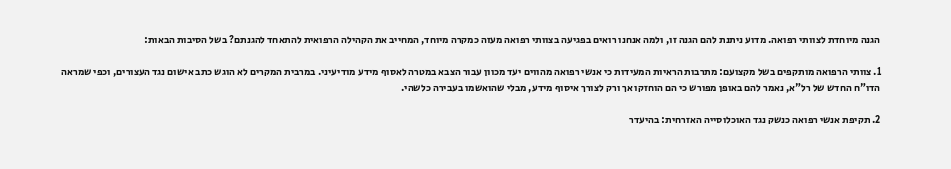הגנה מיוחדת לצוותי רפואה. מדוע ניתנת להם הגנה זו, ולמה אנחנו רואים בפגיעה בצוותי רפואה מעזה כמקרה מיוחד, המחייב את הקהילה הרפואית להתאחד להגנתם? בשל הסיבות הבאות:

1. צוותי הרפואה מותקפים בשל מקצועם: מתרבות הראיות המעידות כי אנשי רפואה מהווים יעד מכוון עבור הצבא במטרה לאסוף מידע מודיעיני. במרבית המקרים לא הוגש כתב אישום נגד העצורים, וכפי שמראה הדו"ח החדש של רל"א, נאמר להם באופן מפורש כי הם הוחזקו אך ורק לצורך איסוף מידע, מבלי שהואשמו בעבירה כלשהי.

2. תקיפת אנשי רפואה כנשק נגד האוכלוסייה האזרחית: בהיעדר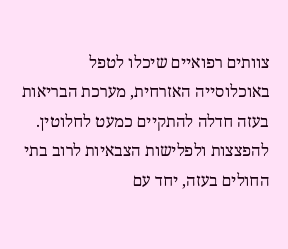צוותים רפואיים שיכלו לטפל באוכלוסייה האזרחית, מערכת הבריאות בעזה חדלה להתקיים כמעט לחלוטין. להפצצות ולפלישות הצבאיות לרוב בתי החולים בעזה, יחד עם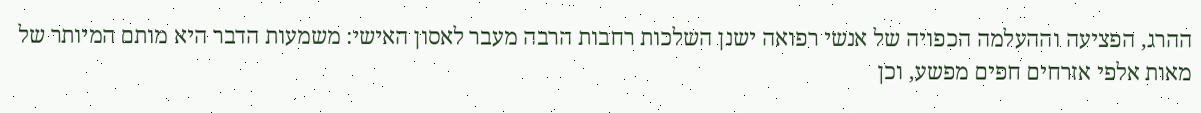ההרג, הפציעה וההעלמה הכפויה של אנשי רפואה ישנן השלכות רחבות הרבה מעבר לאסון האישי: משמעות הדבר היא מותם המיותר של מאות אלפי אזרחים חפים מפשע, וכן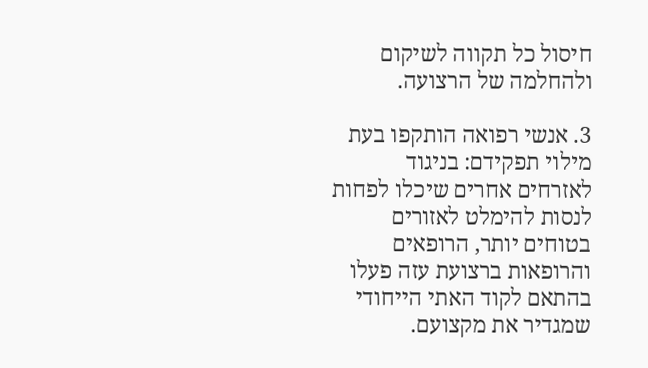חיסול כל תקווה לשיקום ולהחלמה של הרצועה.

3. אנשי רפואה הותקפו בעת מילוי תפקידם: בניגוד לאזרחים אחרים שיכלו לפחות לנסות להימלט לאזורים בטוחים יותר, הרופאים והרופאות ברצועת עזה פעלו בהתאם לקוד האתי הייחודי שמגדיר את מקצועם.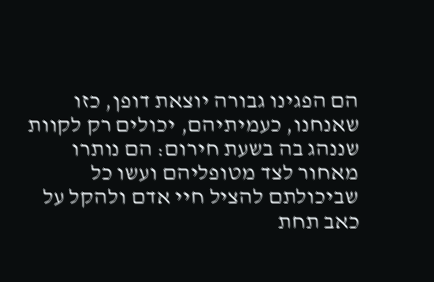הם הפגינו גבורה יוצאת דופן, כזו שאנחנו, כעמיתיהם, יכולים רק לקוות שננהג בה בשעת חירום: הם נותרו מאחור לצד מטופליהם ועשו כל שביכולתם להציל חיי אדם ולהקל על כאב תחת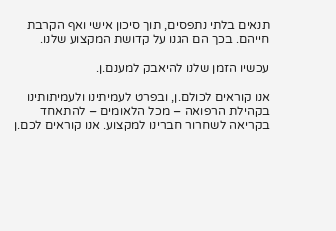תנאים בלתי נתפסים, תוך סיכון אישי ואף הקרבת חייהם. בכך הם הגנו על קדושת המקצוע שלנו.

עכשיו הזמן שלנו להיאבק למענם.ן.

אנו קוראים לכולם.ן, ובפרט לעמיתינו ולעמיתותינו בקהילת הרפואה – מכל הלאומים – להתאחד בקריאה לשחרור חברינו למקצוע. אנו קוראים לכם.ן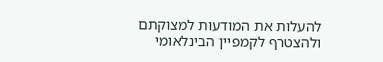להעלות את המודעות למצוקתם ולהצטרף לקמפיין הבינלאומי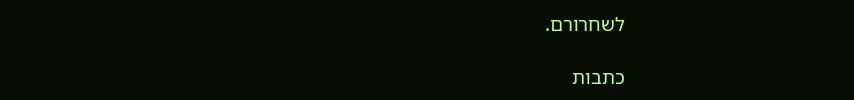לשחרורם.

כתבות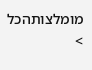מומלצותהכל >